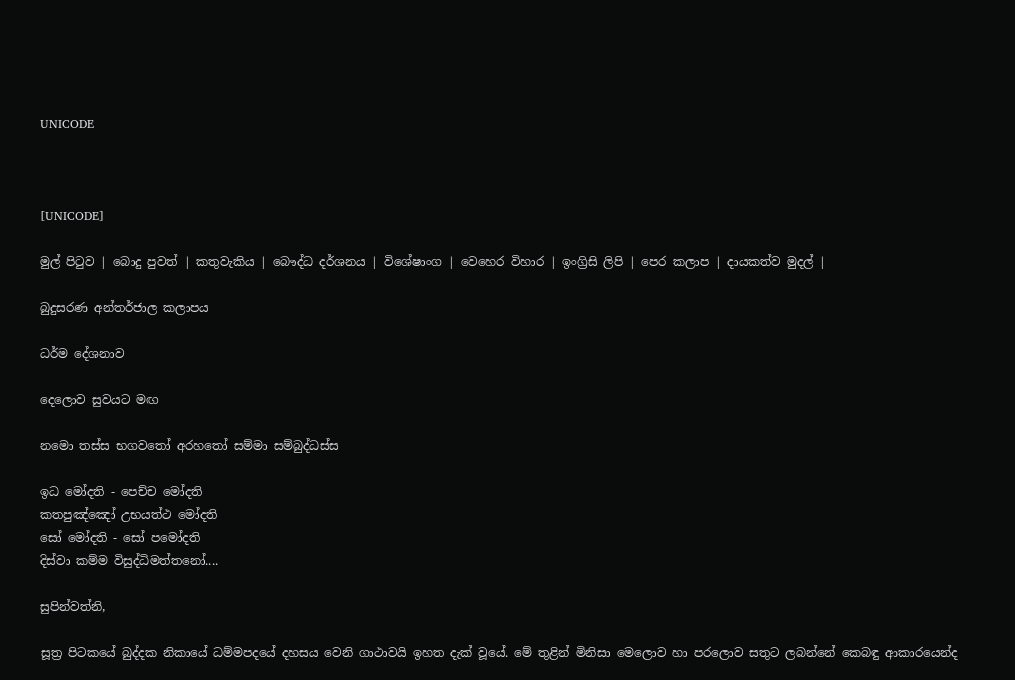UNICODE



[UNICODE]

මුල් පිටුව | බොදු පුවත් | කතුවැකිය | බෞද්ධ දර්ශනය | විශේෂාංග | වෙහෙර විහාර | ඉංග්‍රිසි ලිපි | පෙර කලාප | දායකත්ව මුදල් |

බුදුසරණ අන්තර්ජාල කලාපය

ධර්ම දේශනාව

දෙලොව සුවයට මඟ

නමො තස්ස භගවතෝ අරහතෝ සම්මා සම්බුද්ධස්ස

ඉධ මෝදති - පෙච්ච මෝදති
කතපුඤ්ඤෝ උභයත්ථ මෝදති
සෝ මෝදති - සෝ පමෝදති
දිස්වා කම්ම විසුද්ධිමත්තනෝ....

සුපින්වත්නි,

සූත්‍ර පිටකයේ බුද්දක නිකායේ ධම්මපදයේ දහසය වෙනි ගාථාවයි ඉහත දැක් වූයේ. මේ තුළින් මිනිසා මෙලොව හා පරලොව සතුට ලබන්නේ කෙබඳු ආකාරයෙන්ද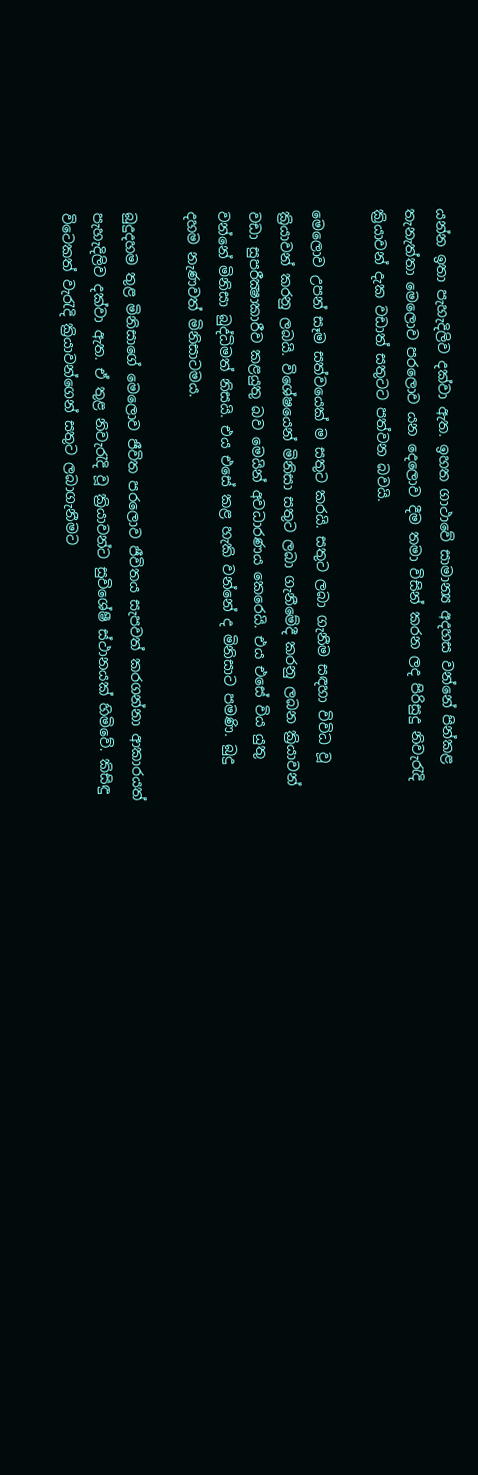යන්න ඉතා පැහැදිලිව දක්වා ඇත. ඉහත ගාථාවේ සාමාන්‍ය අදහස වන්නේ පින්කළ තැනැත්තා මෙලොව පරලොව යන දෙලොව දීම තමා විසින් කරන ලද පිරිසුදු නිවැරැදි ක්‍රියාවන් දැක වඩාත් සතුටට පත්වන බවයි.

මෙලොව උපන් සෑම සත්වයෙක් ම සතුට කරයි. සතුට ලබා ගැනීම සඳහා විවිධ වූ ක්‍රියාවන් කරනු ලබයි. විශේෂයෙන් මිනිසා සතුට ලබා ගැනීමේදී කරනු ලබන ක්‍රියාවන් වඩා සුපරීක්‍ෂාකාරීව කළයුතු බව මෙයින් අවධාරණය කෙරෙයි. එය එසේ විය යුතු වන්නේ මිනිසා බුද්ධිමත් නිසයි. එය එසේ කළ හැකි වන්නේ ද මිනිසාට පමණි. බුදු දහම නැණවත් මිනිසාටමය.

බුදුදහම තුළ මිනිසාගේ මෙලොව ජීවිත පරලොව ජීවිතය සැපවත් කරගන්නා ආකාරයත් පැහැදිලිව දක්වා ඇත. ඒ තුළ නිවැරැදි වූ ක්‍රියාවන්ට සුවිශේෂී ස්ථානයක් හිමිවේ. කිසිඳු විටෙකත් වැරැදි ක්‍රියාවන්ගෙන් සතුට ලබාගැනීමට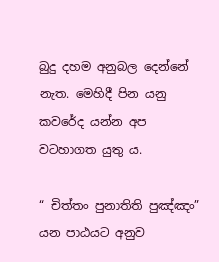බුදු දහම අනුබල දෙන්නේ නැත. මෙහිදී පින යනු කවරේද යන්න අප වටහාගත යුතු ය.

“ චිත්තං පුනාතිති පුඤ්ඤං” යන පාඨයට අනුව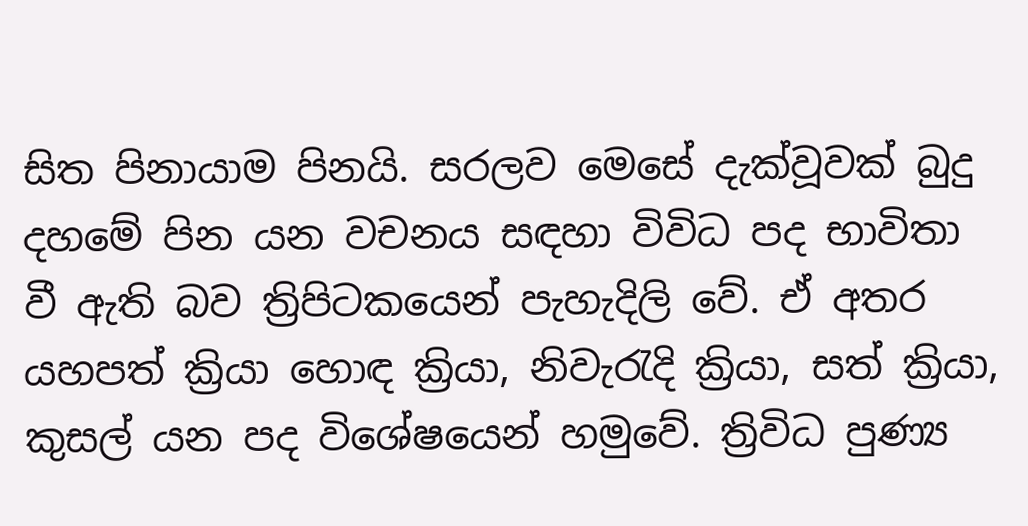සිත පිනායාම පිනයි. සරලව මෙසේ දැක්වූවක් බුදු දහමේ පින යන වචනය සඳහා විවිධ පද භාවිතා වී ඇති බව ත්‍රිපිටකයෙන් පැහැදිලි වේ. ඒ අතර යහපත් ක්‍රියා හොඳ ක්‍රියා, නිවැරැදි ක්‍රියා, සත් ක්‍රියා, කුසල් යන පද විශේෂයෙන් හමුවේ. ත්‍රිවිධ පුණ්‍ය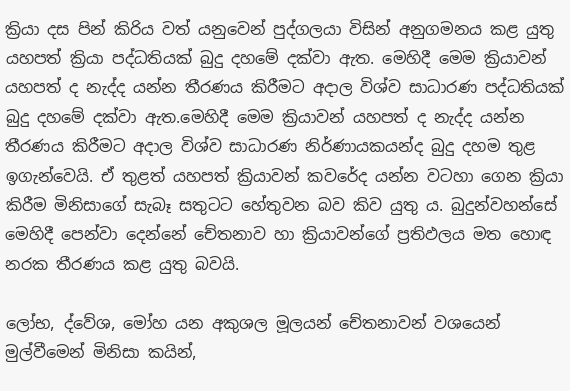ක්‍රියා දස පින් කිරිය වත් යනුවෙන් පුද්ගලයා විසින් අනුගමනය කළ යුතු යහපත් ක්‍රියා පද්ධතියක් බුදු දහමේ දක්වා ඇත. මෙහිදී මෙම ක්‍රියාවන් යහපත් ද නැද්ද යන්න තීරණය කිරීමට අදාල විශ්ව සාධාරණ පද්ධතියක් බුදු දහමේ දක්වා ඇත.මෙහිදී මෙම ක්‍රියාවන් යහපත් ද නැද්ද යන්න තීරණය කිරීමට අදාල විශ්ව සාධාරණ නිර්ණායකයන්ද බුදු දහම තුළ ඉගැන්වෙයි. ඒ තුළත් යහපත් ක්‍රියාවන් කවරේද යන්න වටහා ගෙන ක්‍රියා කිරීම මිනිසාගේ සැබෑ සතුටට හේතුවන බව කිව යුතු ය. බුදුන්වහන්සේ මෙහිදී පෙන්වා දෙන්නේ චේතනාව හා ක්‍රියාවන්ගේ ප්‍රතිඵලය මත හොඳ නරක තීරණය කළ යුතු බවයි.

ලෝභ, ද්වේශ, මෝහ යන අකුශල මූලයන් චේතනාවන් වශයෙන් මුල්වීමෙන් මිනිසා කයින්,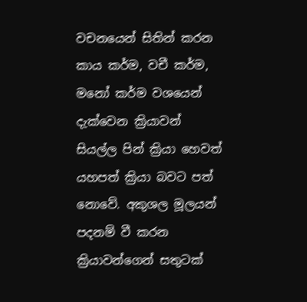වචනයෙන් සිතින් කරන කාය කර්ම, වචී කර්ම, මනෝ කර්ම වශයෙන් දැක්වෙන ක්‍රියාවන් සියල්ල පින් ක්‍රියා හෙවත් යහපත් ක්‍රියා බවට පත් නොවේ. අකුශල මූලයන් පදනම් වී කරන ක්‍රියාවන්ගෙන් සතුටක්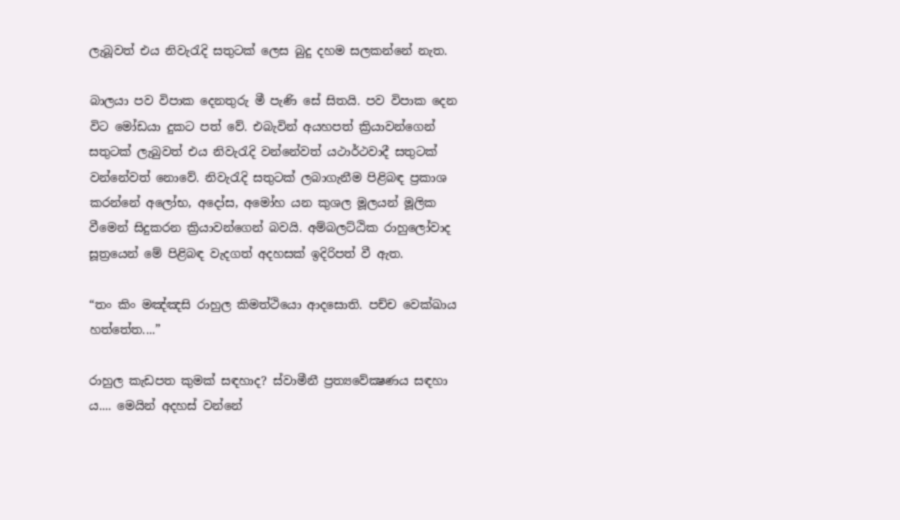ලැබූවත් එය නිවැරැදි සතුටක් ලෙස බුදු දහම සලකන්නේ නැත.

බාලයා පව විපාක දෙනතුරු මී පැණි සේ සිතයි. පව විපාක දෙන විට මෝඩයා දුකට පත් වේ. එබැවින් අයහපත් ක්‍රියාවන්ගෙන් සතුටක් ලැබුවත් එය නිවැරැදි වන්නේවත් යථාර්ථවාදී සතුටක් වන්නේවත් නොවේ. නිවැරැදි සතුටක් ලබාගැනීම පිළිබඳ ප්‍රකාශ කරන්නේ අලෝභ, අදෝස, අමෝහ යන කුශල මූලයන් මූලික වීමෙන් සිදුකරන ක්‍රියාවන්ගෙන් බවයි. අම්බලට්ඨික රාහුලෝවාද සූත්‍රයෙන් මේ පිළිබඳ වැදගත් අදහසක් ඉදිරිපත් වී ඇත.

“තං කිං මඤ්ඤසි රාහුල කිමත්ථියො ආදසොති. පච්ච වෙක්ඛාය හත්තේත....”

රාහුල කැඩපත කුමක් සඳහාද? ස්වාමීනී ප්‍රත්‍යවේක්‍ෂණය සඳහා ය.... මෙයින් අදහස් වන්නේ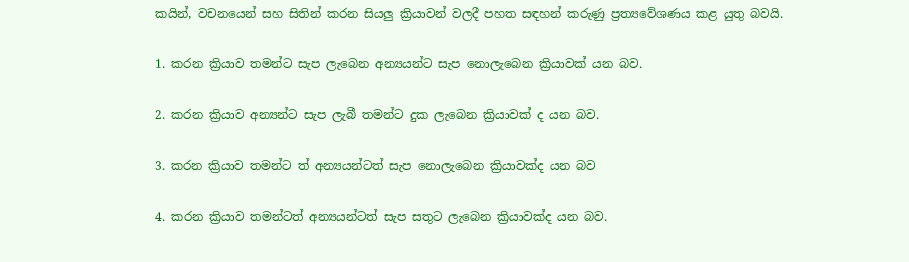කයින්, වචනයෙන් සහ සිතින් කරන සියලු ක්‍රියාවන් වලදී පහත සඳහන් කරුණු ප්‍රත්‍යවේශණය කළ යුතු බවයි.

1. කරන ක්‍රියාව තමන්ට සැප ලැබෙන අන්‍යයන්ට සැප නොලැබෙන ක්‍රියාවක් යන බව.

2. කරන ක්‍රියාව අන්‍යන්ට සැප ලැබී තමන්ට දුක ලැබෙන ක්‍රියාවක් ද යන බව.

3. කරන ක්‍රියාව තමන්ට ත් අන්‍යයන්ටත් සැප නොලැබෙන ක්‍රියාවක්ද යන බව

4. කරන ක්‍රියාව තමන්ටත් අන්‍යයන්ටත් සැප සතුට ලැබෙන ක්‍රියාවක්ද යන බව.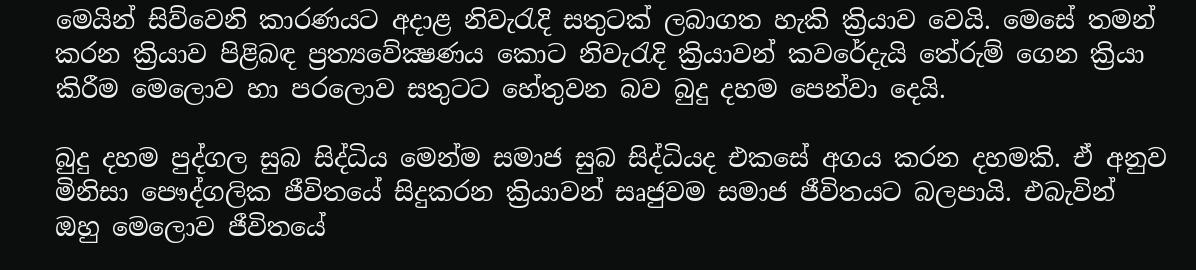මෙයින් සිව්වෙනි කාරණයට අදාළ නිවැරැදි සතුටක් ලබාගත හැකි ක්‍රියාව වෙයි. මෙසේ තමන් කරන ක්‍රියාව පිළිබඳ ප්‍රත්‍යවේක්‍ෂණය කොට නිවැරැදි ක්‍රියාවන් කවරේදැයි තේරුම් ගෙන ක්‍රියා කිරීම මෙලොව හා පරලොව සතුටට හේතුවන බව බුදු දහම පෙන්වා දෙයි.

බුදු දහම පුද්ගල සුබ සිද්ධිය මෙන්ම සමාජ සුබ සිද්ධියද එකසේ අගය කරන දහමකි. ඒ අනුව මිනිසා පෞද්ගලික ජීවිතයේ සිදුකරන ක්‍රියාවන් සෘජුවම සමාජ ජීවිතයට බලපායි. එබැවින් ඔහු මෙලොව ජීවිතයේ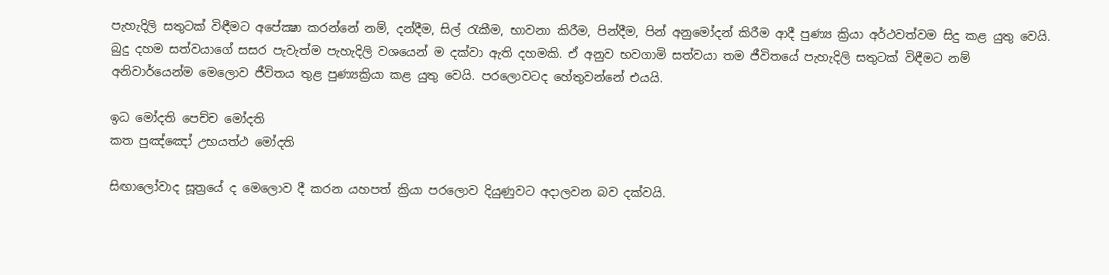පැහැදිලි සතුටක් විඳීමට අපේක්‍ෂා කරන්නේ නම්, දන්දීම, සිල් රැකීම, භාවනා කිරීම, පින්දීම, පින් අනුමෝදන් කිරීම ආදී පුණ්‍ය ක්‍රියා අර්ථවත්වම සිදු කළ යුතු වෙයි. බුදු දහම සත්වයාගේ සසර පැවැත්ම පැහැදිලි වශයෙන් ම දක්වා ඇති දහමකි. ඒ අනුව භවගාමි සත්වයා තම ජීවිතයේ පැහැදිලි සතුටක් විඳීමට නම් අනිවාර්යෙන්ම මෙලොව ජීවිතය තුළ පුණ්‍යක්‍රියා කළ යුතු වෙයි. පරලොවටද හේතුවන්නේ එයයි.

ඉධ මෝදති පෙච්ච මෝදති
කත පුඤ්ඤෝ උභයත්ථ මෝදති

සිඟාලෝවාද සූත්‍රයේ ද මෙලොව දී කරන යහපත් ක්‍රියා පරලොව දියුණුවට අදාලවන බව දක්වයි.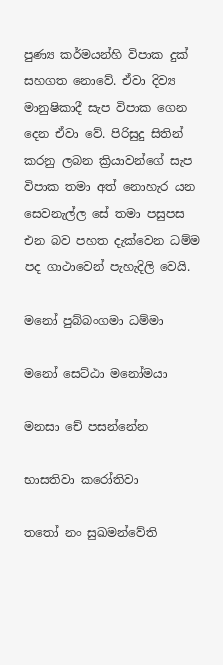පුණ්‍ය කර්මයන්හි විපාක දුක් සහගත නොවේ. ඒවා දිව්‍ය මානුෂිකාදී සැප විපාක ගෙන දෙන ඒවා වේ. පිරිසුදු සිතින් කරනු ලබන ක්‍රියාවන්ගේ සැප විපාක තමා අත් නොහැර යන සෙවනැල්ල සේ තමා පසුපස එන බව පහත දැක්වෙන ධම්ම පද ගාථාවෙන් පැහැදිලි වෙයි.

මනෝ පුබ්බංගමා ධම්මා

මනෝ සෙට්ඨා මනෝමයා

මනසා චේ පසන්නේන

භාසතිවා කරෝතිවා

තතෝ නං සුඛමන්වේති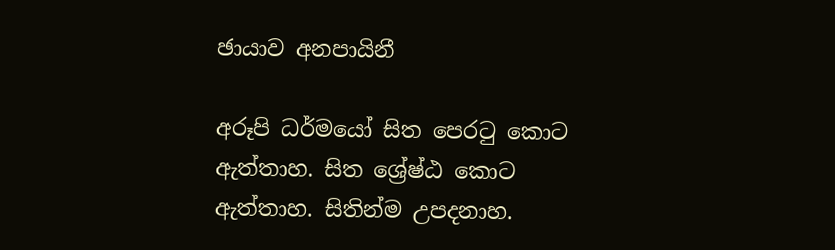ඡායාව අනපායිනී

අරූපි ධර්මයෝ සිත පෙරටු කොට ඇත්තාහ. සිත ශ්‍රේෂ්ඨ කොට ඇත්තාහ. සිතින්ම උපදනාහ.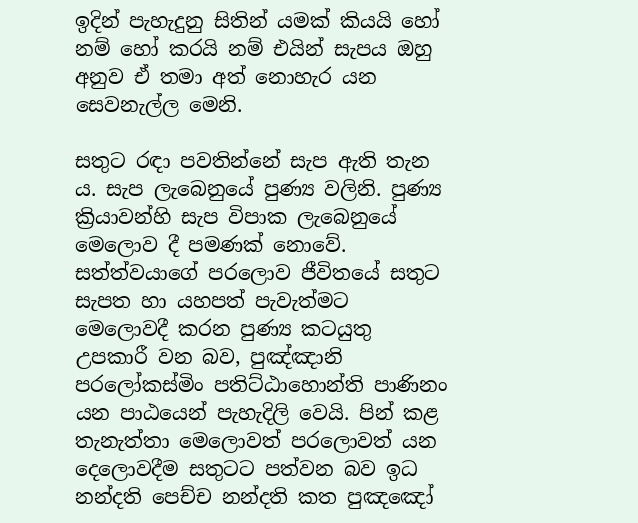ඉදින් පැහැදුනු සිතින් යමක් කියයි හෝ නම් හෝ කරයි නම් එයින් සැපය ඔහු අනුව ඒ තමා අත් නොහැර යන සෙවනැල්ල මෙනි.

සතුට රඳා පවතින්නේ සැප ඇති තැන ය. සැප ලැබෙනුයේ පුණ්‍ය වලිනි. පුණ්‍ය ක්‍රියාවන්හි සැප විපාක ලැබෙනුයේ මෙලොව දී පමණක් නොවේ. සත්ත්වයාගේ පරලොව ජීවිතයේ සතුට සැපත හා යහපත් පැවැත්මට මෙලොවදී කරන පුණ්‍ය කටයුතු උපකාරී වන බව, පුඤ්ඤානි පරලෝකස්මිං පතිට්ඨාහොන්ති පාණිනං යන පාඨයෙන් පැහැදිලි වෙයි. පින් කළ තැනැත්තා මෙලොවත් පරලොවත් යන දෙලොවදීම සතුටට පත්වන බව ඉධ නන්දති පෙච්ච නන්දති කත පුඤඤෝ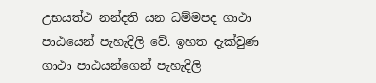උභයත්ථ නන්දති යන ධම්මපද ගාථා පාඨයෙන් පැහැදිලි වේ. ඉහත දැක්වුණ ගාථා පාඨයන්ගෙන් පැහැදිලි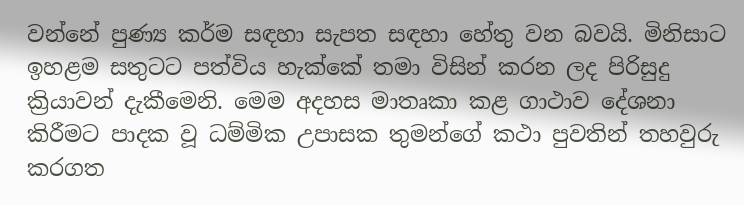වන්නේ පුණ්‍ය කර්ම සඳහා සැපත සඳහා හේතු වන බවයි. මිනිසාට ඉහළම සතුටට පත්විය හැක්කේ තමා විසින් කරන ලද පිරිසුදු ක්‍රියාවන් දැකීමෙනි. මෙම අදහස මාතෘකා කළ ගාථාව දේශනා කිරීමට පාදක වූ ධම්මික උපාසක තුමන්ගේ කථා පුවතින් තහවුරු කරගත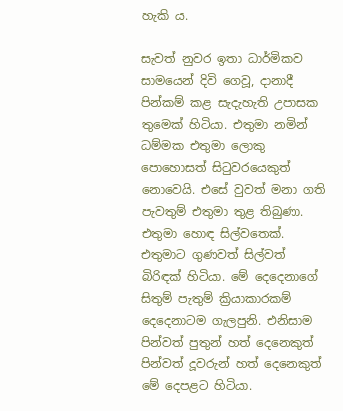හැකි ය.

සැවත් නුවර ඉතා ධාර්මිකව සාමයෙන් දිවි ගෙවූ, දානාදී පින්කම් කළ සැදැහැති උපාසක තුමෙක් හිටියා. එතුමා නමින් ධම්මක එතුමා ලොකු පොහොසත් සිටුවරයෙකුත් නොවෙයි. එසේ වුවත් මනා ගති පැවතුම් එතුමා තුළ තිබුණා. එතුමා හොඳ සිල්වතෙක්. එතුමාට ගුණවත් සිල්වත් බිරිඳක් හිටියා. මේ දෙදෙනාගේ සිතුම් පැතුම් ක්‍රියාකාරකම් දෙදෙනාටම ගැලපුනි. එනිසාම පින්වත් පුතුන් හත් දෙනෙකුත් පින්වත් දූවරුන් හත් දෙනෙකුත් මේ දෙපළට හිටියා.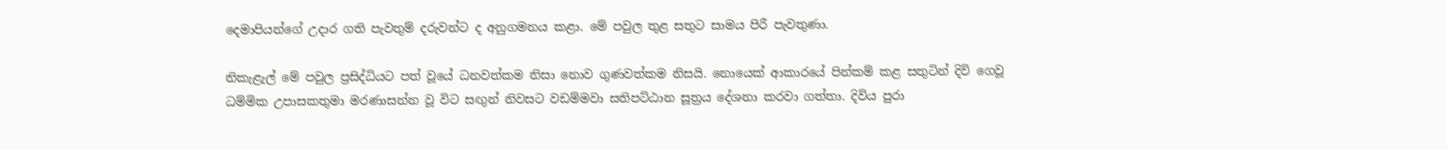දෙමාපියන්ගේ උදාර ගති පැවතුම් දරුවන්ට ද අනුගමනය කළා. මේ පවුල තුළ සතුට සාමය පිරී පැවතුණා.

නිකැළැල් මේ පවුල ප්‍රසිද්ධියට පත් වූයේ ධනවත්කම නිසා නොව ගුණවත්කම නිසයි. නොයෙක් ආකාරයේ පින්කම් කළ සතුටින් දිවි ගෙවූ ධම්මික උපාසකතුමා මරණාසන්න වූ විට සඟුන් නිවසට වඩම්මවා සතිපට්ඨාන සූත්‍රය දේශනා කරවා ගත්තා. දිවිය පුරා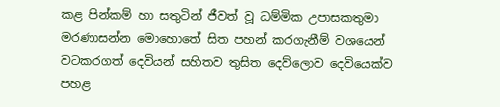කළ පින්කම් හා සතුටින් ජීවත් වූ ධම්මික උපාසකතුමා මරණාසන්න මොහොතේ සිත පහන් කරගැනීම් වශයෙන් වටකරගත් දෙවියන් සහිතව තුසිත දෙව්ලොව දෙවියෙක්ව පහළ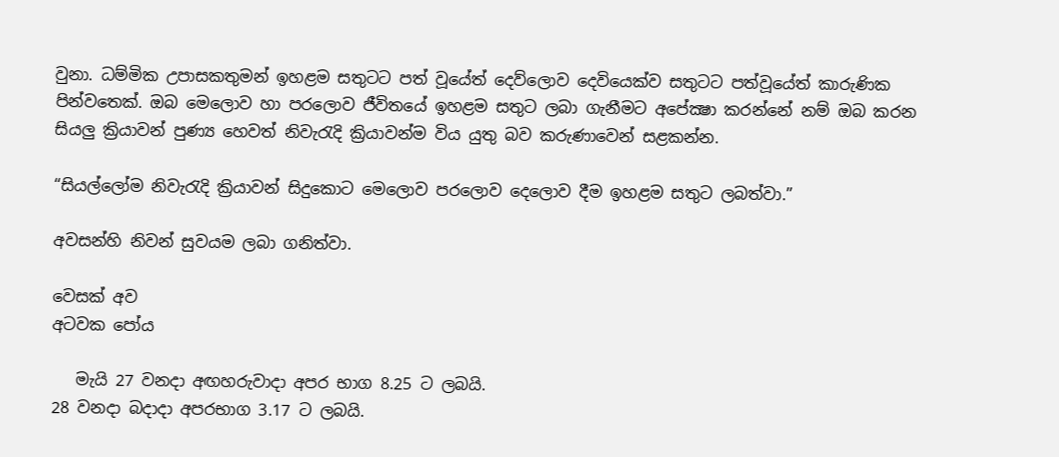වුනා. ධම්මික උපාසකතුමන් ඉහළම සතුටට පත් වූයේත් දෙව්ලොව දෙවියෙක්ව සතුටට පත්වූයේත් කාරුණික පින්වතෙක්. ඔබ මෙලොව හා පරලොව ජීවිතයේ ඉහළම සතුට ලබා ගැනීමට අපේක්‍ෂා කරන්නේ නම් ඔබ කරන සියලු ක්‍රියාවන් පුණ්‍ය හෙවත් නිවැරැදි ක්‍රියාවන්ම විය යුතු බව කරුණාවෙන් සළකන්න.

“සියල්ලෝම නිවැරැදි ක්‍රියාවන් සිදුකොට මෙලොව පරලොව දෙලොව දීම ඉහළම සතුට ලබත්වා.”

අවසන්හි නිවන් සුවයම ලබා ගනිත්වා.

වෙසක් අව
අටවක පෝය

   මැයි 27 වනදා අඟහරුවාදා අපර භාග 8.25 ට ලබයි.
28 වනදා බදාදා අපරභාග 3.17 ට ලබයි.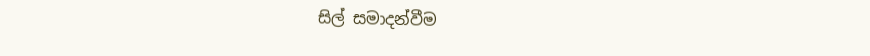සිල් සමාදන්වීම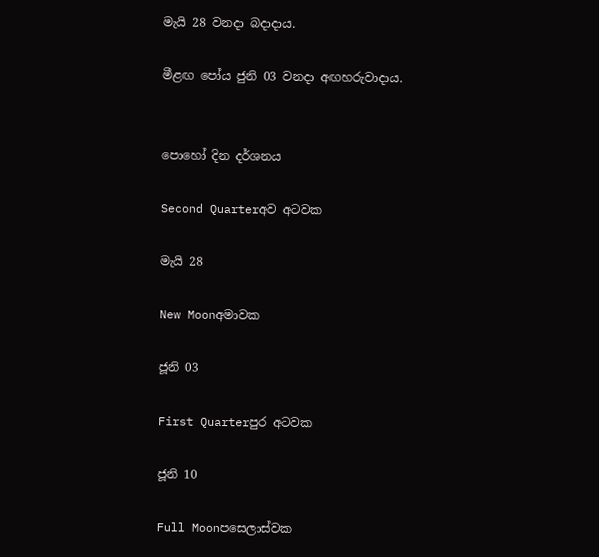මැයි 28 වනදා බදාදාය.

මීළඟ පෝය ජුනි 03 වනදා අඟහරුවාදාය.


පොහෝ දින දර්ශනය

Second Quarterඅව අටවක

මැයි 28

New Moonඅමාවක

ජූනි 03

First Quarterපුර අටවක

ජූනි 10

Full Moonපසෙලාස්වක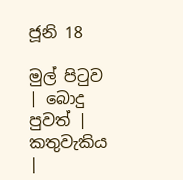ජූනි 18

මුල් පිටුව | බොදු පුවත් | කතුවැකිය |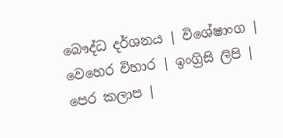බෞද්ධ දර්ශනය | විශේෂාංග | වෙහෙර විහාර | ඉංග්‍රිසි ලිපි | පෙර කලාප |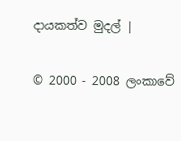දායකත්ව මුදල් |

© 2000 - 2008 ලංකාවේ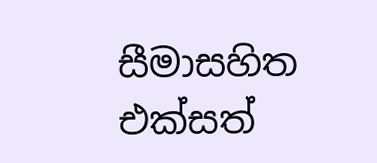සීමාසහිත එක්සත්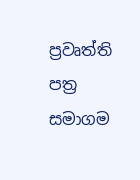ප්‍රවෘත්ති පත්‍ර සමාගම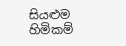සියළුම හිමිකම්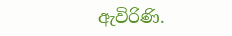ඇවිරිණි.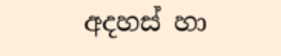අදහස් හා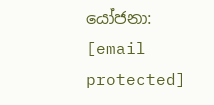යෝජනා: [email protected]